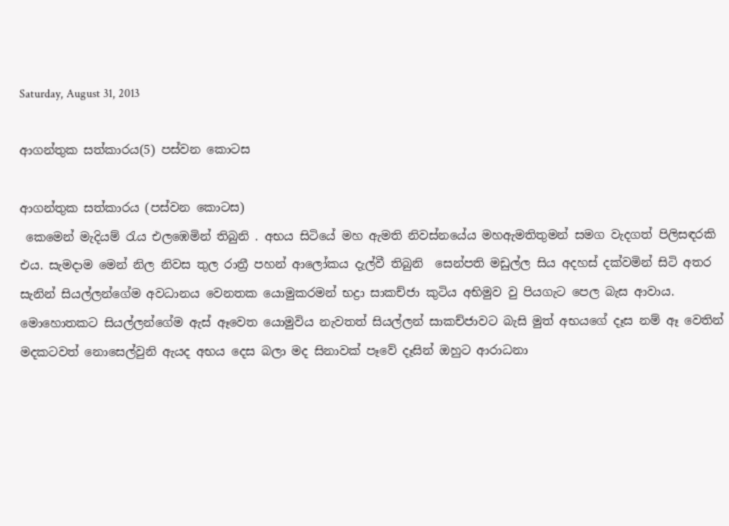Saturday, August 31, 2013

ආගන්තුක සත්කාරය(5) පස්වන කොටස

ආගන්තුක සත්කාරය (පස්වන කොටස)
 කෙමෙන් මැදියම් රැය එලඹෙමින් තිබුනි . අභය සිටියේ මහ ඇමති නිවස්නයේය මහඇමතිතුමන් සමග වැදගත් පිලිසඳරකි එය. සැමදාම මෙන් නිල නිවස තුල රාත්‍රී පහන් ආලෝකය දැල්වී තිබුනි  සෙන්පති මඩුල්ල සිය අදහස් දක්වමින් සිටි අතර සැනින් සියල්ලන්ගේම අවධානය වෙනතක යොමුකරමන් භද්‍රා සාකච්ජා කුටිය අභිමුව වු පියගැට පෙල බැස ආවාය. මොහොතකට සියල්ලන්ගේම ඇස් ඈවෙත යොමුවිය නැවතත් සියල්ලන් සාකච්ජාවට බැසි මුත් අභයගේ දෑස නම් ඈ වෙතින් මදකටවත් නොසෙල්වුනි ඇයද අභය දෙස බලා මද සිනාවක් පෑවේ දෑසින් ඔහුට ආරාධනා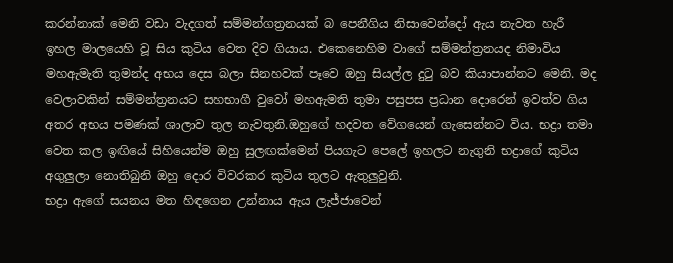කරන්නාක් මෙනි වඩා වැදගත් සම්මන්ගත්‍රනයක් බ පෙනීගිය නිසාවෙන්දෝ ඇය නැවත හැරී ඉහල මාලයෙහි වූ සිය කුටිය වෙත දිව ගියාය. එකෙනෙහිම වාගේ සම්මන්ත්‍රනයද නිමාවිය මහඇමැති තුමන්ද අභය දෙස බලා සිනහවක් පෑවෙ ඔහු සියල්ල දුටු බව කියාපාන්නට මෙනි. මද වෙලාවකින් සම්මන්ත්‍රනයට සහභාගී වුවෝ මහඇමති තුමා පසුපස ප්‍රධාන දොරෙන් ඉවත්ව ගිය අතර අභය පමණක් ශාලාව තුල නැවතුනි.ඔහුගේ හදවත වේගයෙන් ගැසෙන්නට විය. භද්‍රා තමා වෙත කල ඉඟියේ සිහියෙන්ම ඔහු සුලඟක්මෙන් පියගැට පෙලේ ඉහලට නැගුනි භද්‍රාගේ කුටිය අගුලුලා නොතිබුනි ඔහු දොර විවරකර කුටිය තුලට ඇතුලුවුනි.
භද්‍රා ඇගේ සයනය මත හිඳගෙන උන්නාය ඇය ලැජ්ජාවෙන්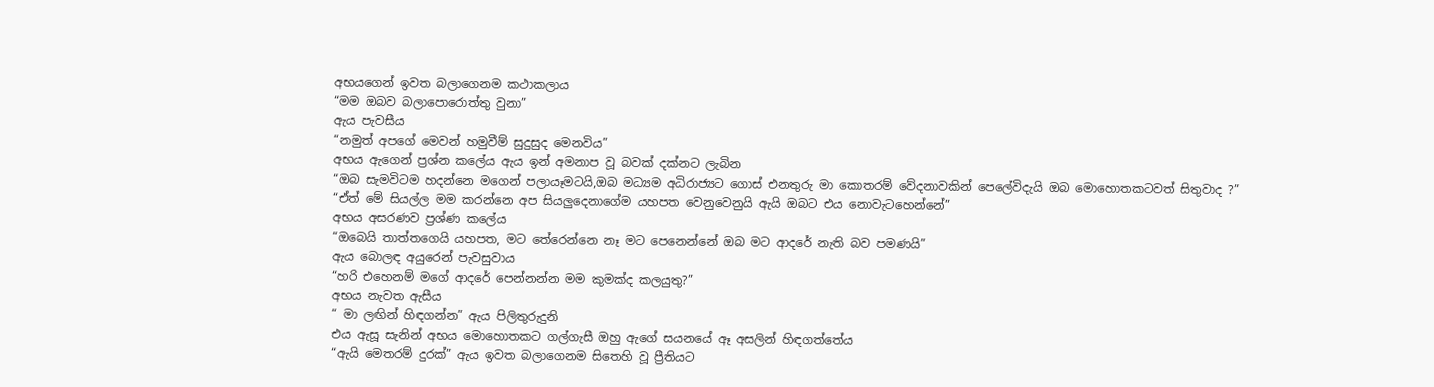අභයගෙන් ඉවත බලාගෙනම කථාකලාය
“මම ඔබව බලාපොරොත්තු වුනා”
ඇය පැවසීය
“නමුත් අපගේ මෙවන් හමුවීම් සුදුසුද මෙනවිය”
අභය ඇගෙන් ප්‍රශ්න කලේය ඇය ඉන් අමනාප වූ බවක් දක්නට ලැබින
“ඔබ සැමවිටම හදන්නෙ මගෙන් පලායෑමටයි,ඔබ මධ්‍යම අධිරාජ්‍යට ගොස් එනතුරු මා කොතරම් වේදනාවකින් පෙලේවිදැයි ඔබ මොහොතකටවත් සිතුවාද ?”
“ඒත් මේ සියල්ල මම කරන්නෙ අප සියලුදෙනාගේම යහපත වෙනුවෙනුයි ඇයි ඔබට එය නොවැටහෙන්නේ”
අභය අසරණව ප්‍රශ්ණ කලේය
“ඔ‍‍බෙයි තාත්තගෙයි යහපත, මට තේරෙන්නෙ නෑ මට පෙනෙන්නේ ඔබ මට ආදරේ නැති බව පමණයි”
ඇය බොලඳ අයුරෙන් පැවසුවාය
“හරි එහෙනම් මගේ ආදරේ පෙන්නන්න මම කුමක්ද කලයුතු?”
අභය නැවත ඇසීය
“ මා ලඟින් හිඳගන්න” ඇය පිලිතුරුදුනි
එය ඇසූ සැනින් අභය මොහොතකට ගල්ගැසී ඔහු ඇගේ සයනයේ ඈ අසලින් හිඳගත්තේය
“ඇයි මෙතරම් දුරක්” ඇය ඉවත බලාගෙනම සිතෙහි වූ ප්‍රීතියට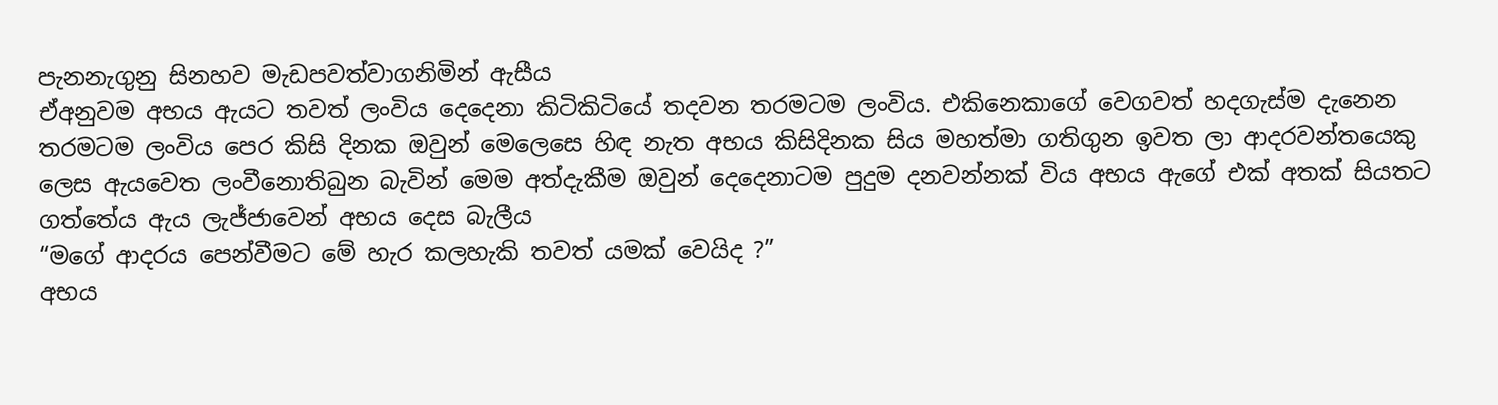පැනනැගුනු සිනහව මැඩපවත්වාගනිමින් ඇසීය
ඒඅනුවම අභය ඇයට තවත් ලංවිය දෙදෙනා කිටිකිටියේ තදවන තරමටම ලංවිය. එකිනෙකාගේ වෙගවත් හදගැස්ම දැනෙන තරමටම ලංවිය පෙර කිසි දිනක ඔවුන් මෙලෙසෙ හිඳ නැත අභය කිසිදිනක සිය මහත්මා ගතිගුන ඉවත ලා ආදරවන්තයෙකු ලෙස ඇයවෙත ලංවීනොතිබුන බැවින් මෙම අත්දැකීම ඔවුන් දෙදෙනාටම පුදුම දනවන්නක් විය අභය ඇගේ එක් අතක් සියතට ගත්තේය ඇය ලැජ්ජාවෙන් අභය දෙස බැලීය
“මගේ ආදරය පෙන්වීමට මේ හැර කලහැකි තවත් යමක් වෙයිද ?”
අභය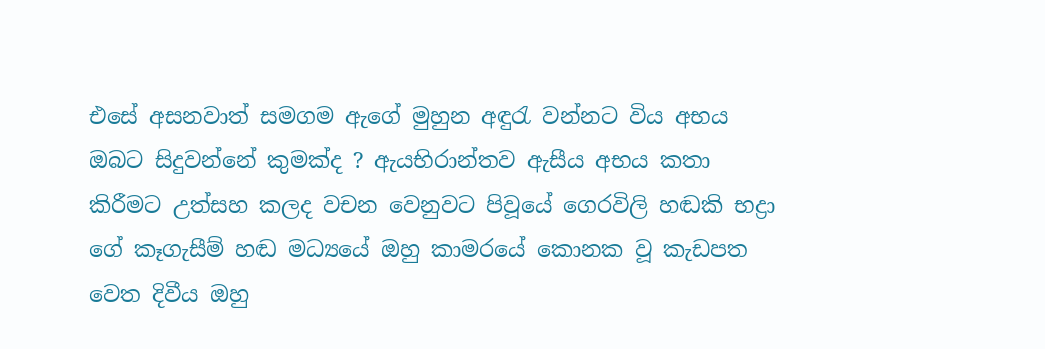එසේ අසනවාත් සමගම ඇගේ මුහුන අඳුරැ වන්නට විය අභය ඔබට සිදුවන්නේ කුමක්ද ? ඇයභිරාන්තව ඇසීය අභය කතා කිරීමට උත්සහ කලද වචන වෙනුවට පිවූයේ ගෙරවිලි හඬකි භද්‍රා ගේ කෑගැසීම් හඬ මධ්‍යයේ ඔහු කාමරයේ කොනක වූ කැඩපත වෙත දිවීය ඔහු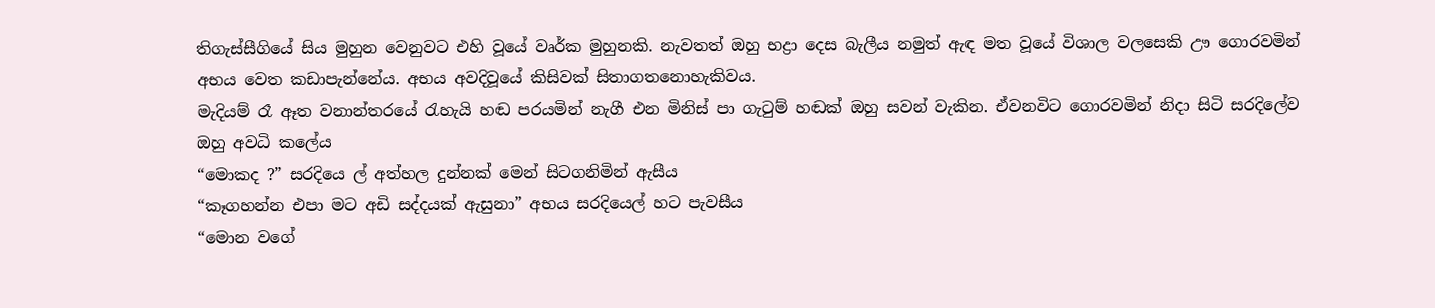තිගැස්සීගියේ සිය මුහුන වෙනුවට එහි වූයේ වෘර්ක මුහුනකි. නැවතත් ඔහු භද්‍රා දෙස බැලීය නමුත් ඇඳ මත වූයේ විශාල වලසෙකි ඌ ගොරවමින් අභය වෙත කඩාපැන්නේය. අභය අවදිවූයේ කිසිවක් සිතාගතනොහැකිවය.
මැදියම් රෑ ඈත වනාන්තරයේ රැහැයි හඬ පරයමින් නැගී එන මිනිස් පා ගැටුම් හඬක් ඔහු සවන් වැකින. ඒවනවිට ගොරවමින් නිදා සිටි සරදිලේව ඔහු අවධි කලේය
“මොකද ?” සරදියෙ ල් අත්හල දුන්නක් මෙන් සිටගනිමින් ඇසීය
“කෑගහන්න එපා මට අඩි සද්දයක් ඇසුනා” අභය සරදියෙල් හට පැවසීය
“මොන වගේ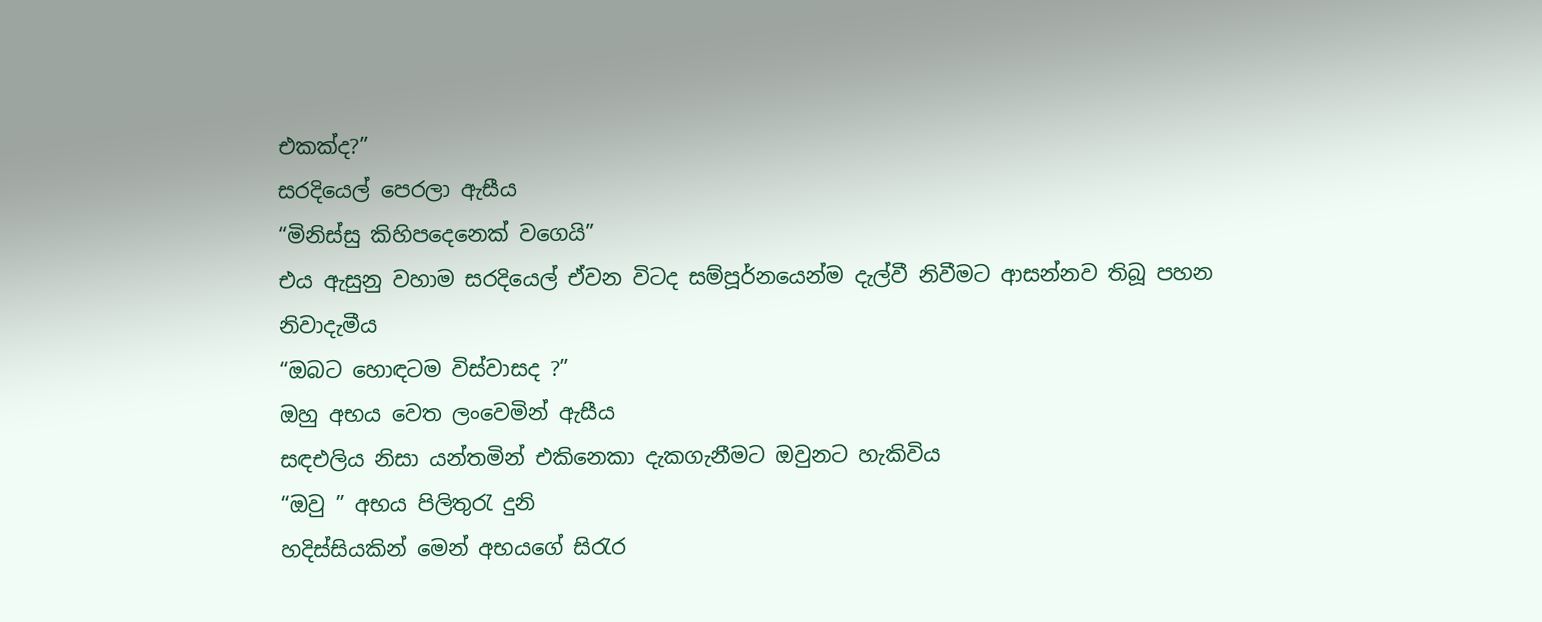එකක්ද?”
සරදියෙල් පෙරලා ඇසීය
“මිනිස්සු කිහිපදෙනෙක් වගෙයි”
එය ඇසුනු වහාම සරදියෙල් ඒවන විටද සම්පූර්නයෙන්ම දැල්වී නිවීමට ආසන්නව තිබූ පහන නිවාදැමීය
“ඔබට හොඳටම විස්වාසද ?”
ඔහු අභය වෙත ලංවෙමින් ඇසීය
සඳඑලිය නිසා යන්තමින් එකිනෙකා දැකගැනීමට ඔවුනට හැකිවිය
“ඔවු ” අභය පිලිතුරැ දුනි
හදිස්සියකින් මෙන් අභයගේ සිරැර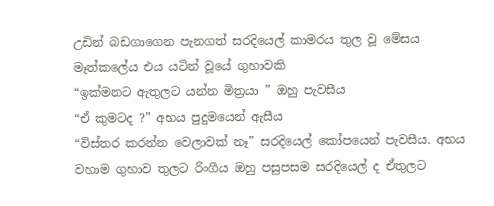උඩින් බඩගාගෙන පැනගත් සරදියෙල් කාමරය තුල වූ මේසය මෑත්ක‍ලේය එය යටින් වූයේ ගුහාවකි
“ඉක්මනට ඇතුලට යන්න මිත්‍රයා ” ඔහු පැවසීය
“ඒ කුමටද ?” අභය පුදුමයෙන් ඇසීය
“විස්තර කරන්න වෙලාවක් නෑ” සරදියෙල් කෝපයෙන් පැවසීය. අභය වහාම ගුහාව තුලට රිංගීය ඔහු පසුපසම සරදියෙල් ද ඒතුලට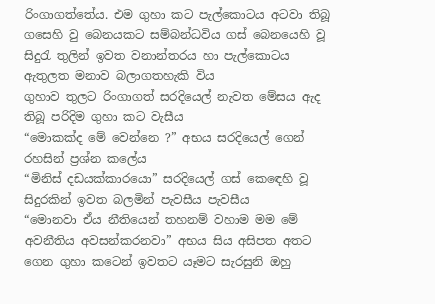රිංගාගත්තේය. එම ගුහා කට පැල්කොටය අටවා තිබූ ගසෙහි වු බෙනයකට සම්බන්ධවිය ගස් බෙනයෙහි වූ සිදුරැ තුලින් ඉවත වනාන්තරය හා පැල්කොටය ඇතුලත මනාව බලාගතහැකි විය
ගුහාව තුලට රිංගාගත් සරදියෙල් නැවත මේසය ඇද තිබූ පරිදිම ගුහා කට වැසීය
“මොකක්ද මේ වෙන්නෙ ?” අභය සරදියෙල් ගෙන් රහසින් ප්‍රශ්න කලේය
“මිනිස් දඩයක්කාරයො” සරදියෙල් ගස් ක‍ෙඳෙහි වූ සිදුරකින් ඉවත බලමින් පැවසීය පැවසීය
“මොනවා ඒය නීතියෙන් තහනම් වහාම මම මේ අවනීතිය අවසන්කරනවා” අභය සිය අසිපත අතට ගෙන ගුහා කටෙන් ඉවතට යෑමට සැරසුනි ඔහු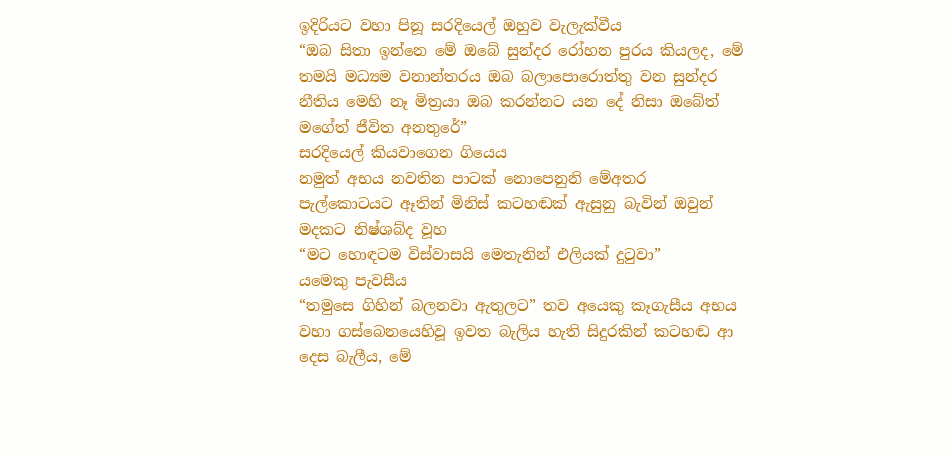ඉදිරියට වහා පිනූ සරදියෙල් ඔහුව වැලැක්වීය
“ඔබ සිතා ඉන්නෙ මේ ඔ‍බේ සුන්දර රෝහන පුරය කියලද, මේ තමයි මධ්‍යම වනාන්තරය ඔබ බලාපො‍රොත්තු වන සුන්දර නීතිය මෙහි නෑ මිත්‍රයා ඔබ කරන්නට යන දේ නිසා ඔබේත් මගේත් ජීවිත අනතුරේ”
සරදියෙල් කියවාගෙන ගියෙය
නමුත් අභය නවතින පාටක් නොපෙනුනි මේඅතර පැල්කොටයට ඈතින් මිනිස් කටහඬක් ඇසුනු බැවින් ඔවුන් මදකට නිෂ්ශබ්ද වූහ
“මට හොඳටම විස්වාසයි මෙතැනින් එලියක් දුටුවා”
යමෙකු පැවසීය
“තමුසෙ ගිහින් බලනවා ඇතුලට” තව අයෙකු කෑගැසීය අභය වහා ගස්බෙනයෙහිවූ ඉවත බැලිය හැති සිදුරකින් කටහඬ ආ දෙස බැලීය, මේ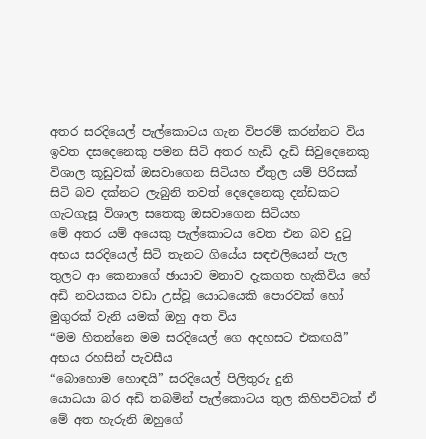අතර සරදියෙල් පැල්කොටය ගැන විපරම් කරන්නට විය ඉවත දසදෙනෙකු පමන සිටි අතර හැඩි දැඩි සිවුදෙනෙකු විශාල කූඩුවක් ඔසවාගෙන සිටියහ ඒතුල යම් පිරිසක් සිටි බව දක්නට ලැබුනි තවත් දෙදෙනෙකු දන්ඩකට ගැටගැසූ විශාල සතෙකු ඔසවාගෙන සිටියහ
මේ අතර යම් අයෙකු පැල්කොටය වෙත එන බව දුටු අභය සරදියෙල් සිටි තැනට ගියේය සඳඑලියෙන් පැල තුලට ආ කෙනාගේ ඡායාව මනාව දැකගත හැකිවිය හේ අඩි නවයකය වඩා උස්වූ යොධයෙකි පොරවක් හෝ මුගුරක් වැනි යමක් ඔහු අත විය
“මම හිතන්නෙ මම සරදියෙල් ගෙ අදහසට එකඟයි” අභය රහසින් පැවසීය
“බොහොම හොඳයි” සරදියෙල් පිලිතුරු දුනි
යොධයා බර අඩි තබමින් පැල්කොටය තුල කිහිපවිටක් ඒ මේ අත හැරුනි ඔහුගේ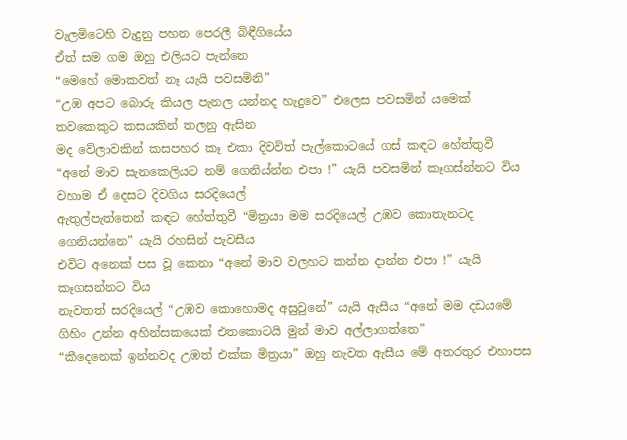වැලමිටෙහි වැදුනු පහන පෙරලී බිඳීගියේය
ඒත් සම ගම ඔහු එලියට පැන්නෙ
“මෙහේ මොකවත් නෑ යැයි පවසමිනි”
“උඹ අපට බොරු කියල පැනල යන්නද හැදුවෙ” එලෙස පවසමින් යමෙක් තවකෙකුට කසයකින් තලනු ඇසින
මද වේලාවකින් කසපහර කෑ එකා දිවවිත් පැල්කොටයේ ගස් කඳට හේත්තුවී “අනේ මාව සැනකෙලියට නම් ගෙනිය්න්න එපා !” යැයි පවසමින් කෑගස්න්නට විය වහාම ඒ දෙසට දිවගිය සරදියෙල්
ඇතුල්පැත්තෙන් කඳට හේත්තුවී “මිත්‍රයා මම සරදියෙල් උඹව කොතැනටද ගෙනියන්නෙ” යැයි රහසින් පැවසීය
එවිට අනෙක් පස වූ කෙනා “අනේ මාව වලහට කන්න දාන්න එපා !” යැයි කෑගසන්නට විය
නැවතත් සරදියෙල් “උඹව කොහොමද අසුවුනේ” යැයි ඇසීය “අනේ මම දඩයමේ ගිහිං උන්න අහින්සකයෙක් එතකොටයි මුන් මාව අල්ලාගත්තෙ”
“කීදෙනෙක් ඉන්නවද උඹත් එක්ක මිත්‍රයා” ඔහු නැවත ඇසීය මේ අතරතුර එහාපස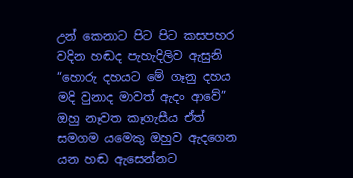උන් කෙනාට පිට පිට කසපහර වදින හඬද පැහැදිලිව ඇසුනි
“හොරු දහයට මේ ගෑනු දහය මදි වුනාද මාවත් ඇදං ආවේ” ඔහු නෑවත කෑගැසීය ඒත් සමගම යමෙකු ඔහුව ඇදගෙන යන හඬ ඇසෙන්නට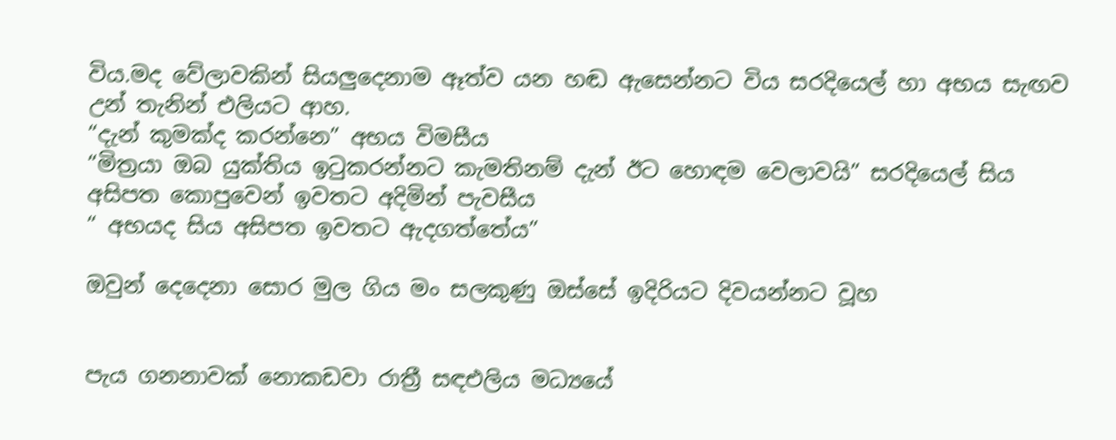විය.මද වේලාවකින් සියලුදෙනාම ඈත්ව යන හඬ ඇසෙන්නට විය සරදියෙල් හා අභය සැඟව උන් තැනින් එලියට ආහ.
“දැන් කුමක්ද කරන්නෙ” අභය විමසීය
“මිත්‍රයා ඔබ යුක්තිය ඉටුකරන්නට කැමතිනම් දැන් ඊට හොඳම වෙලාවයි” සරදියෙල් සිය අසිපත කොපුවෙන් ඉවතට අදිමින් පැවසීය
“ අභයද සිය අසිපත ඉවතට ඇදගත්තේය”

ඔවුන් දෙදෙනා සොර මුල ගිය මං සලකුණු ඔස්සේ ඉදිරියට දිවයන්නට වූහ


පැය ගනනාවක් නොකඩවා රාත්‍රී සඳඑලිය මධ්‍යයේ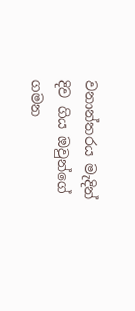වනාන්තරය මැදින් දිව ගිය ඔවුන්ගේ ගමන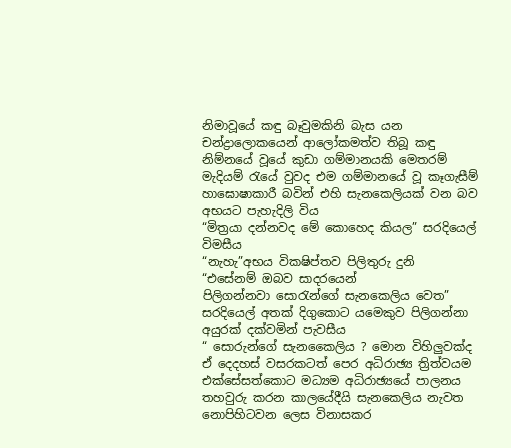නිමාවූයේ කඳු බෑවුමකිනි බැස යන චන්ද්‍රාලොකයෙන් ආලෝකමත්ව තිබූ කඳු නිම්නයේ වූයේ කුඩා ගම්මානයකි මෙතරම් මැදියම් රැයේ වුවද එම ගම්මානයේ වූ කෑගැසීම් හාඝොෂාකාරී බවින් එහි සැනකෙලියක් වන බව අභයට පැහැදිලි විය
“මිත්‍රයා දන්නවද මේ කොහෙද කියල” සරදියෙල් විමසීය
“නැහැ”අභය විකෂිප්තව පිලිතුරු දුනි
“එසේනම් ඔබව සාදරයෙන් පිලිගන්නවා ‍සොරැන්ගේ සැනකෙලිය වෙත” සරදියෙල් අතක් දිගුකොට යමෙකුව පිලිගන්නා අයුරක් දක්වමින් පැවසීය
“ සොරුන්ගේ සැනකෛලිය ? මොන විහිලුවක්ද ඒ දෙදහස් වසරකටත් පෙර අධිරාඡ්‍ය ත්‍රිත්වයම එක්සේසත්කොට මධ්‍යම අධිරාඡ්‍යයේ පාලනය තහවුරු කරන කාලයේදීයි සැනකෙලිය නැවත නොපිහිටවන ලෙස විනාසකර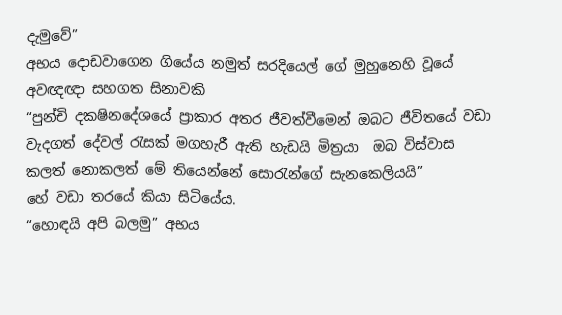දැමුවේ”
අභය දොඩවාගෙන ගියේය නමුත් සරදියෙල් ගේ මුහුනෙහි වූයේ අවඥඥා සහගත සිනාවකි
“පුන්චි දකෂිනදේශයේ ප්‍රාකාර අතර ජීවත්වීමෙන් ඔබට ජීවිතයේ වඩා වැදගත් දේවල් රැසක් මගහැරී ඇති හැඩයි මිත්‍රයා  ඔබ විස්වාස කලත් නොකලත් මේ තියෙන්නේ සොරැන්ගේ සැනකෙලියයි”
හේ වඩා තරයේ කියා සිටියේය.
“හොඳයි අපි බලමු” අභය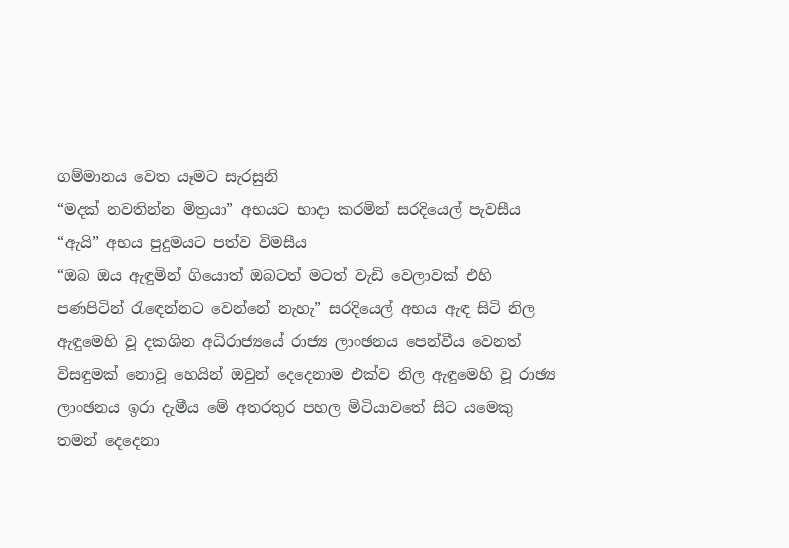ගම්මානය වෙත යෑමට සැරසුනි
“මදක් නවතින්න මිත්‍රයා” අභයට භාදා කරමින් සරදියෙල් පැවසීය
“ඇයි” අභය පුදුමයට පත්ව විමසීය
“ඔබ ඔය ඇඳුමින් ගියොත් ඔබටත් මටත් වැඩි වෙලාවක් එහි පණපිටින් රැ‍ඳෙන්නට වෙන්නේ නැහැ” සරදියෙල් අභය ඇඳ සිටි නිල ඇඳුමෙහි වූ දකශින අධිරාජ්‍යයේ රාජ්‍ය ලාංඡනය පෙන්වීය වෙනත් විසඳුමක් නොවූ හෙයින් ඔවුන් දෙදෙනාම එක්ව නිල ඇඳුමෙහි වූ රාඡ්‍ය ලාංඡනය ඉරා දැමීය මේ අතරතුර පහල මිටියාවතේ සිට යමෙකු තමන් දෙදෙනා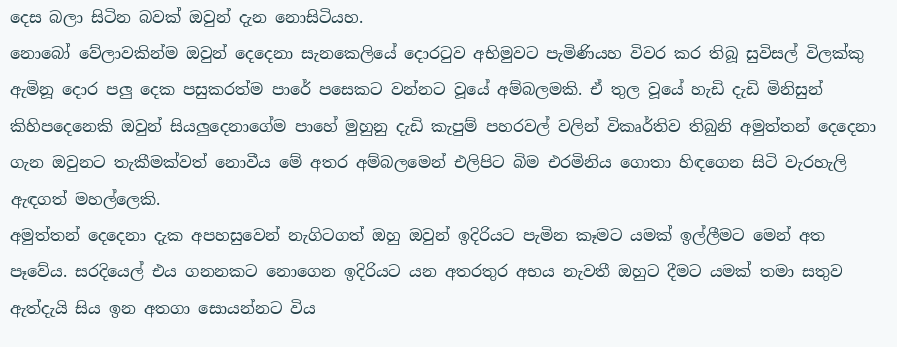දෙස බලා සිටින බවක් ඔවුන් දැන නොසිටියහ.
නොබෝ වේලාවකින්ම ඔවුන් දෙදෙනා සැනකෙලියේ දොරටුව අභිමුවට පැමිණියහ විවර කර තිබූ සුවිසල් විලක්කු ඇමිනූ දොර පලු දෙක පසුකරත්ම පාරේ පසෙකට වන්නට වූයේ අම්බලමකි. ඒ තුල වූයේ හැඩි දැඩි මිනිසුන් කිහිපදෙනෙකි ඔවුන් සියලුදෙනාගේම පාහේ මුහුනු දැඩි කැපුම් පහරවල් වලින් විකෘර්තිව තිබුනි අමුත්තන් දෙදෙනා ගැන ඔවුනට තැකීමක්වත් නොවීය මේ අතර අම්බලමෙන් එලිපිට බිම එරමිනිය ගොතා හිඳගෙන සිටි වැරහැලි ඇඳගත් මහල්ලෙකි.
අමුත්තන් දෙදෙනා දැක අපහසුවෙන් නැගිටගත් ඔහු ඔවුන් ඉදිරියට පැමින කෑමට යමක් ඉල්ලීමට මෙන් අත පෑවේය. සරදියෙල් එය ගනනකට නොගෙන ඉදිරියට යන අතරතුර අභය නැවතී ඔහුට දීමට යමක් තමා සතුව ඇත්දැයි සිය ඉන අතගා සොයන්නට විය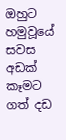ඔහුට හමුවූයේ සවස අඩක් කෑමට ගත් දඩ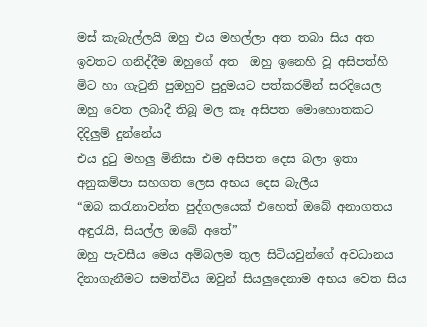මස් කැබැල්ලයි ඔහු එය මහල්ලා අත තබා සිය අත ඉවතට ගනිද්දීම ඔහුගේ අත  ඔහු ඉනෙහි වූ අසිපත්හි මිට හා ගැටුනි පුඔහුව පුදුමයට පත්කරමින් සරදියෙල ඔහු වෙත ලබාදී තිබූ මල කෑ අසිපත මොහොතකට දිදිලුම් දුන්නේය
එය දුටු මහලු මිනිසා එම අසිපත දෙස බලා ඉතා අනුකම්පා සහගත ලෙස අභය දෙස බැලීය
“ඔබ කරැනාවන්ත පුද්ගලයෙක් එහෙත් ඔබේ අනාගතය අඳුරැයි, සියල්ල ඔබේ අතේ”
ඔහු පැවසීය මෙය අම්බලම තුල සිටියවුන්ගේ අවධානය දිනාගැනීමට සමත්විය ඔවුන් සියලුදෙනාම අභය වෙත සිය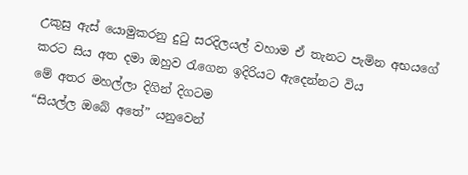උකුසු ඇස් යොමුකරනු දුටු සරදිලයල් වහාම ඒ තැනට පැමින අභයගේ කරට සිය අත දමා ඔහුව රැගෙන ඉදිරියට ඇදෙන්නට විය
මේ අතර මහල්ලා දිගින් දිගටම
“සියල්ල ඔබේ අතේ” යනුවෙන්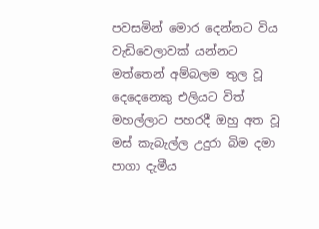පවසමින් ‍මොර දෙන්නට විය වැඩිවෙලාවක් යන්නට මත්තෙන් අම්බලම තුල වූ දෙදෙනෙකු එලියට විත් මහල්ලාට පහරදී ඔහු අත වූ මස් කැබැල්ල උදුරා බිම දමා පාගා දැමීය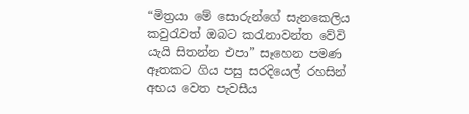“මිත්‍රයා මේ සොරුන්ගේ සැනකෙලිය කවුරැවත් ඔබට කරැනාවන්ත වේවි යැයි සිතන්න එපා” සෑහෙන පමණ ඈතකට ගිය පසු සරදියෙල් රහසින් අභය වෙත පැවසීය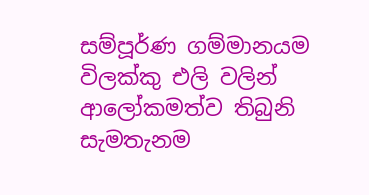සම්පූර්ණ ගම්මානයම විලක්කු එලි වලින් ආලෝකමත්ව තිබුනි සැමතැනම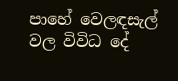පාහේ වෙලඳසැල් වල විවිධ දේ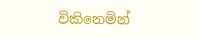විකිනෙමින්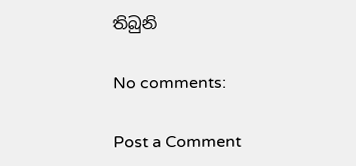තිබුනි

No comments:

Post a Comment